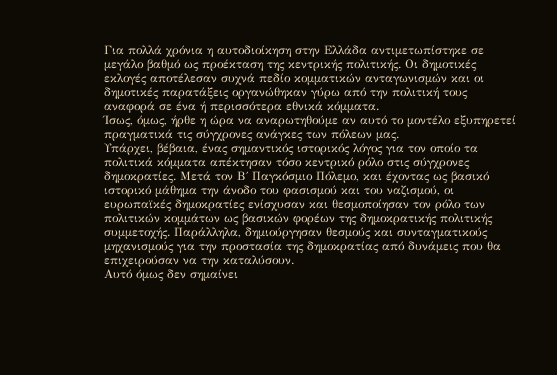Για πολλά χρόνια η αυτοδιοίκηση στην Ελλάδα αντιμετωπίστηκε σε μεγάλο βαθμό ως προέκταση της κεντρικής πολιτικής. Οι δημοτικές εκλογές αποτέλεσαν συχνά πεδίο κομματικών ανταγωνισμών και οι δημοτικές παρατάξεις οργανώθηκαν γύρω από την πολιτική τους αναφορά σε ένα ή περισσότερα εθνικά κόμματα.
Ίσως, όμως, ήρθε η ώρα να αναρωτηθούμε αν αυτό το μοντέλο εξυπηρετεί πραγματικά τις σύγχρονες ανάγκες των πόλεων μας.
Υπάρχει, βέβαια, ένας σημαντικός ιστορικός λόγος για τον οποίο τα πολιτικά κόμματα απέκτησαν τόσο κεντρικό ρόλο στις σύγχρονες δημοκρατίες. Μετά τον Β΄ Παγκόσμιο Πόλεμο, και έχοντας ως βασικό ιστορικό μάθημα την άνοδο του φασισμού και του ναζισμού, οι ευρωπαϊκές δημοκρατίες ενίσχυσαν και θεσμοποίησαν τον ρόλο των πολιτικών κομμάτων ως βασικών φορέων της δημοκρατικής πολιτικής συμμετοχής. Παράλληλα, δημιούργησαν θεσμούς και συνταγματικούς μηχανισμούς για την προστασία της δημοκρατίας από δυνάμεις που θα επιχειρούσαν να την καταλύσουν.
Αυτό όμως δεν σημαίνει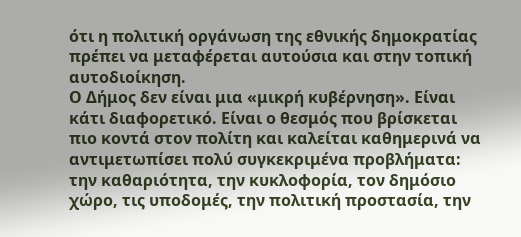ότι η πολιτική οργάνωση της εθνικής δημοκρατίας πρέπει να μεταφέρεται αυτούσια και στην τοπική αυτοδιοίκηση.
Ο Δήμος δεν είναι μια «μικρή κυβέρνηση». Είναι κάτι διαφορετικό. Είναι ο θεσμός που βρίσκεται πιο κοντά στον πολίτη και καλείται καθημερινά να αντιμετωπίσει πολύ συγκεκριμένα προβλήματα: την καθαριότητα, την κυκλοφορία, τον δημόσιο χώρο, τις υποδομές, την πολιτική προστασία, την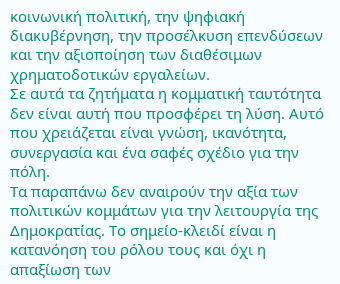κοινωνική πολιτική, την ψηφιακή διακυβέρνηση, την προσέλκυση επενδύσεων και την αξιοποίηση των διαθέσιμων χρηματοδοτικών εργαλείων.
Σε αυτά τα ζητήματα η κομματική ταυτότητα δεν είναι αυτή που προσφέρει τη λύση. Αυτό που χρειάζεται είναι γνώση, ικανότητα, συνεργασία και ένα σαφές σχέδιο για την πόλη.
Τα παραπάνω δεν αναιρούν την αξία των πολιτικών κομμάτων για την λειτουργία της Δημοκρατίας. Το σημείο-κλειδί είναι η κατανόηση του ρόλου τους και όχι η απαξίωση των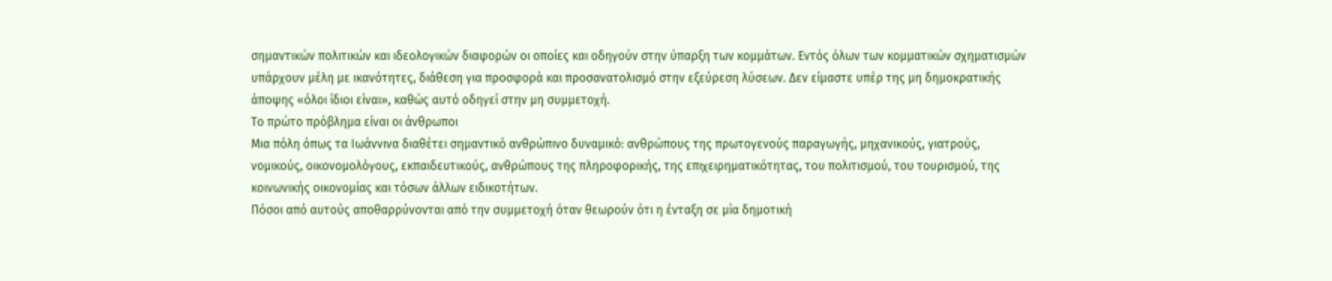σημαντικών πολιτικών και ιδεολογικών διαφορών οι οποίες και οδηγούν στην ύπαρξη των κομμάτων. Εντός όλων των κομματικών σχηματισμών υπάρχουν μέλη με ικανότητες, διάθεση για προσφορά και προσανατολισμό στην εξεύρεση λύσεων. Δεν είμαστε υπέρ της μη δημοκρατικής άποψης «όλοι ίδιοι είναι», καθώς αυτό οδηγεί στην μη συμμετοχή.
Το πρώτο πρόβλημα είναι οι άνθρωποι
Μια πόλη όπως τα Ιωάννινα διαθέτει σημαντικό ανθρώπινο δυναμικό: ανθρώπους της πρωτογενούς παραγωγής, μηχανικούς, γιατρούς, νομικούς, οικονομολόγους, εκπαιδευτικούς, ανθρώπους της πληροφορικής, της επιχειρηματικότητας, του πολιτισμού, του τουρισμού, της κοινωνικής οικονομίας και τόσων άλλων ειδικοτήτων.
Πόσοι από αυτούς αποθαρρύνονται από την συμμετοχή όταν θεωρούν ότι η ένταξη σε μία δημοτική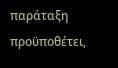παράταξη προϋποθέτει,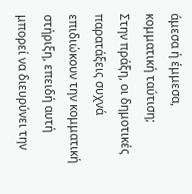άμεσα ή έμμεσα, κομματική ταύτιση;
Στην πράξη, οι δημοτικές παρατάξεις συχνά επιδιώκουν την κομματική στήριξη, επειδή αυτή μπορεί να διευρύνει την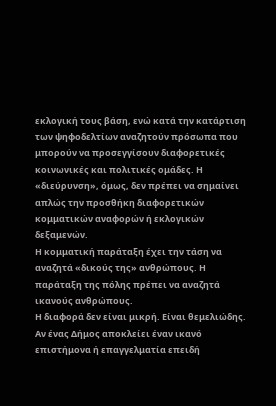εκλογική τους βάση, ενώ κατά την κατάρτιση των ψηφοδελτίων αναζητούν πρόσωπα που μπορούν να προσεγγίσουν διαφορετικές κοινωνικές και πολιτικές ομάδες. Η «διεύρυνση», όμως, δεν πρέπει να σημαίνει απλώς την προσθήκη διαφορετικών κομματικών αναφορών ή εκλογικών δεξαμενών.
Η κομματική παράταξη έχει την τάση να αναζητά «δικούς της» ανθρώπους. Η παράταξη της πόλης πρέπει να αναζητά ικανούς ανθρώπους.
Η διαφορά δεν είναι μικρή. Είναι θεμελιώδης.
Αν ένας Δήμος αποκλείει έναν ικανό επιστήμονα ή επαγγελματία επειδή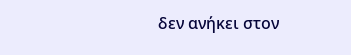δεν ανήκει στον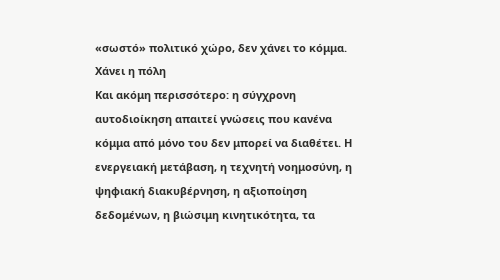«σωστό» πολιτικό χώρο, δεν χάνει το κόμμα. Χάνει η πόλη
Και ακόμη περισσότερο: η σύγχρονη αυτοδιοίκηση απαιτεί γνώσεις που κανένα κόμμα από μόνο του δεν μπορεί να διαθέτει. Η ενεργειακή μετάβαση, η τεχνητή νοημοσύνη, η ψηφιακή διακυβέρνηση, η αξιοποίηση δεδομένων, η βιώσιμη κινητικότητα, τα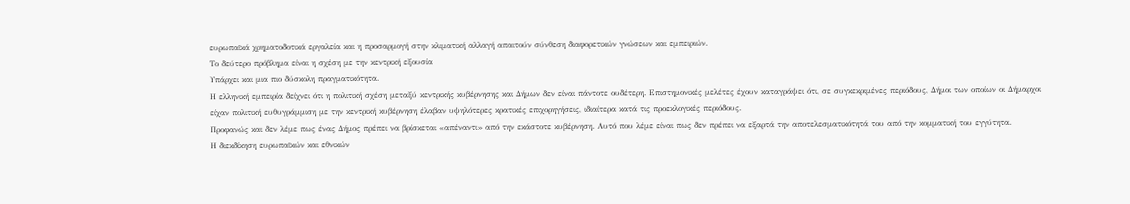ευρωπαϊκά χρηματοδοτικά εργαλεία και η προσαρμογή στην κλιματική αλλαγή απαιτούν σύνθεση διαφορετικών γνώσεων και εμπειριών.
Το δεύτερο πρόβλημα είναι η σχέση με την κεντρική εξουσία
Υπάρχει και μια πιο δύσκολη πραγματικότητα.
Η ελληνική εμπειρία δείχνει ότι η πολιτική σχέση μεταξύ κεντρικής κυβέρνησης και Δήμων δεν είναι πάντοτε ουδέτερη. Επιστημονικές μελέτες έχουν καταγράψει ότι, σε συγκεκριμένες περιόδους, Δήμοι των οποίων οι Δήμαρχοι είχαν πολιτική ευθυγράμμιση με την κεντρική κυβέρνηση έλαβαν υψηλότερες κρατικές επιχορηγήσεις, ιδιαίτερα κατά τις προεκλογικές περιόδους.
Προφανώς και δεν λέμε πως ένας Δήμος πρέπει να βρίσκεται «απέναντι» από την εκάστοτε κυβέρνηση. Αυτό που λέμε είναι πως δεν πρέπει να εξαρτά την αποτελεσματικότητά του από την κομματική του εγγύτητα.
Η διεκδίκηση ευρωπαϊκών και εθνικών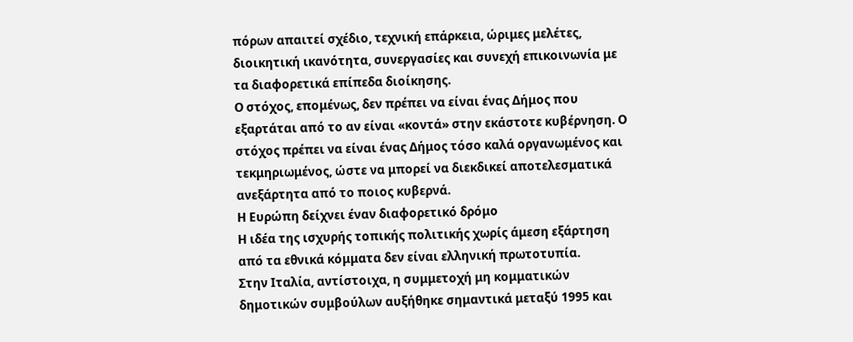πόρων απαιτεί σχέδιο, τεχνική επάρκεια, ώριμες μελέτες, διοικητική ικανότητα, συνεργασίες και συνεχή επικοινωνία με τα διαφορετικά επίπεδα διοίκησης.
Ο στόχος, επομένως, δεν πρέπει να είναι ένας Δήμος που εξαρτάται από το αν είναι «κοντά» στην εκάστοτε κυβέρνηση. Ο στόχος πρέπει να είναι ένας Δήμος τόσο καλά οργανωμένος και τεκμηριωμένος, ώστε να μπορεί να διεκδικεί αποτελεσματικά ανεξάρτητα από το ποιος κυβερνά.
Η Ευρώπη δείχνει έναν διαφορετικό δρόμο
Η ιδέα της ισχυρής τοπικής πολιτικής χωρίς άμεση εξάρτηση από τα εθνικά κόμματα δεν είναι ελληνική πρωτοτυπία.
Στην Ιταλία, αντίστοιχα, η συμμετοχή μη κομματικών δημοτικών συμβούλων αυξήθηκε σημαντικά μεταξύ 1995 και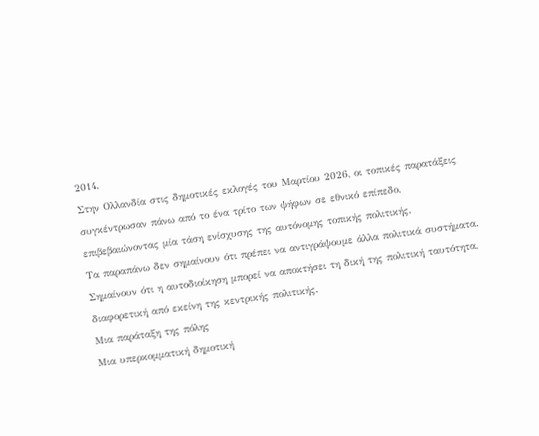2014.
Στην Ολλανδία στις δημοτικές εκλογές του Μαρτίου 2026, οι τοπικές παρατάξεις συγκέντρωσαν πάνω από το ένα τρίτο των ψήφων σε εθνικό επίπεδο, επιβεβαιώνοντας μία τάση ενίσχυσης της αυτόνομης τοπικής πολιτικής.
Τα παραπάνω δεν σημαίνουν ότι πρέπει να αντιγράψουμε άλλα πολιτικά συστήματα. Σημαίνουν ότι η αυτοδιοίκηση μπορεί να αποκτήσει τη δική της πολιτική ταυτότητα, διαφορετική από εκείνη της κεντρικής πολιτικής.
Μια παράταξη της πόλης
Μια υπερκομματική δημοτική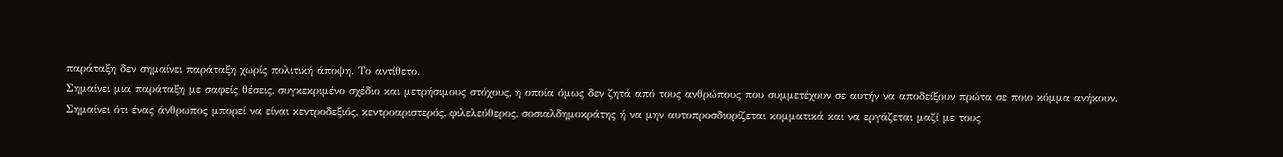παράταξη δεν σημαίνει παράταξη χωρίς πολιτική άποψη. Το αντίθετο.
Σημαίνει μια παράταξη με σαφείς θέσεις, συγκεκριμένο σχέδιο και μετρήσιμους στόχους, η οποία όμως δεν ζητά από τους ανθρώπους που συμμετέχουν σε αυτήν να αποδείξουν πρώτα σε ποιο κόμμα ανήκουν.
Σημαίνει ότι ένας άνθρωπος μπορεί να είναι κεντροδεξιός, κεντροαριστερός, φιλελεύθερος, σοσιαλδημοκράτης ή να μην αυτοπροσδιορίζεται κομματικά και να εργάζεται μαζί με τους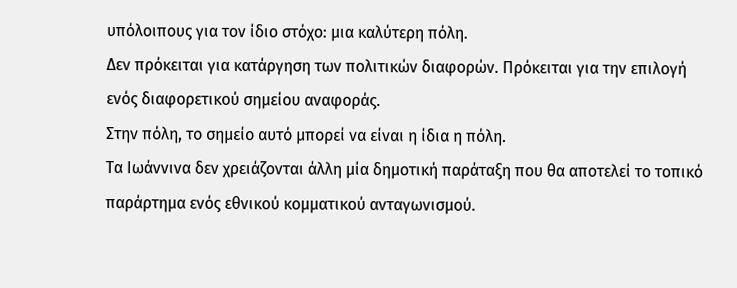υπόλοιπους για τον ίδιο στόχο: μια καλύτερη πόλη.
Δεν πρόκειται για κατάργηση των πολιτικών διαφορών. Πρόκειται για την επιλογή ενός διαφορετικού σημείου αναφοράς.
Στην πόλη, το σημείο αυτό μπορεί να είναι η ίδια η πόλη.
Τα Ιωάννινα δεν χρειάζονται άλλη μία δημοτική παράταξη που θα αποτελεί το τοπικό παράρτημα ενός εθνικού κομματικού ανταγωνισμού.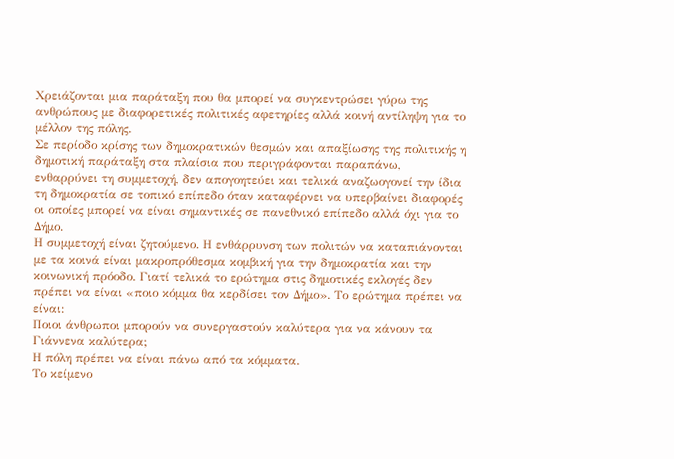Χρειάζονται μια παράταξη που θα μπορεί να συγκεντρώσει γύρω της ανθρώπους με διαφορετικές πολιτικές αφετηρίες αλλά κοινή αντίληψη για το μέλλον της πόλης.
Σε περίοδο κρίσης των δημοκρατικών θεσμών και απαξίωσης της πολιτικής η δημοτική παράταξη στα πλαίσια που περιγράφονται παραπάνω, ενθαρρύνει τη συμμετοχή, δεν απογοητεύει και τελικά αναζωογονεί την ίδια τη δημοκρατία σε τοπικό επίπεδο όταν καταφέρνει να υπερβαίνει διαφορές οι οποίες μπορεί να είναι σημαντικές σε πανεθνικό επίπεδο αλλά όχι για το Δήμο.
Η συμμετοχή είναι ζητούμενο. Η ενθάρρυνση των πολιτών να καταπιάνονται με τα κοινά είναι μακροπρόθεσμα κομβική για την δημοκρατία και την κοινωνική πρόοδο. Γιατί τελικά το ερώτημα στις δημοτικές εκλογές δεν πρέπει να είναι «ποιο κόμμα θα κερδίσει τον Δήμο». Το ερώτημα πρέπει να είναι:
Ποιοι άνθρωποι μπορούν να συνεργαστούν καλύτερα για να κάνουν τα Γιάννενα καλύτερα;
Η πόλη πρέπει να είναι πάνω από τα κόμματα.
Το κείμενο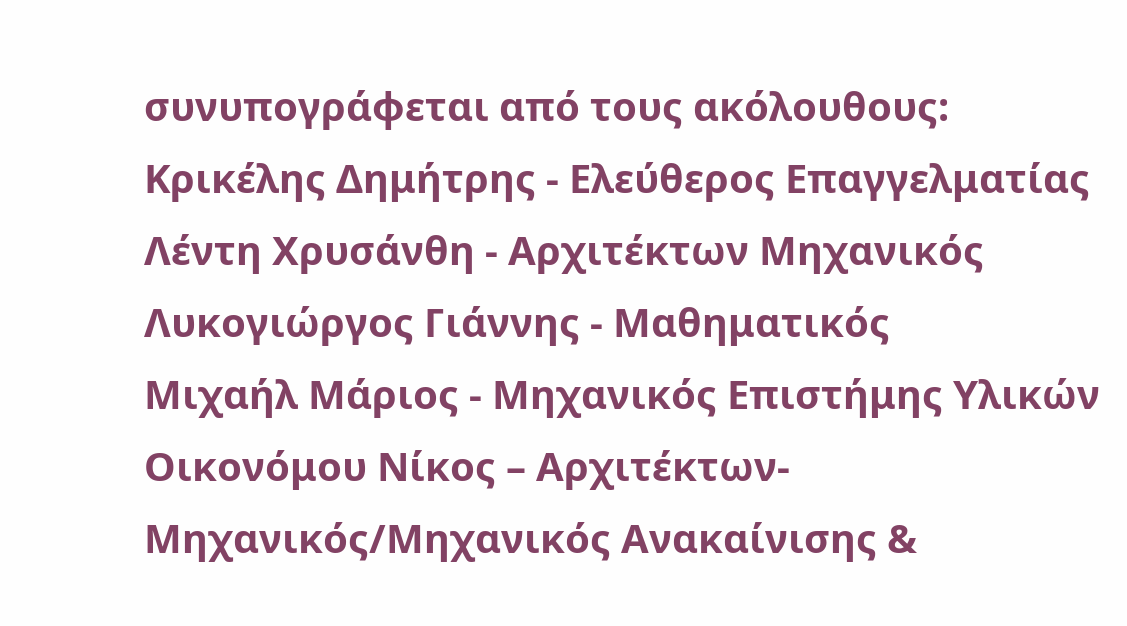συνυπογράφεται από τους ακόλουθους:
Κρικέλης Δημήτρης - Ελεύθερος Επαγγελματίας
Λέντη Χρυσάνθη - Αρχιτέκτων Μηχανικός
Λυκογιώργος Γιάννης - Μαθηματικός
Μιχαήλ Μάριος - Μηχανικός Επιστήμης Υλικών
Οικονόμου Νίκος – Αρχιτέκτων-Μηχανικός/Μηχανικός Ανακαίνισης &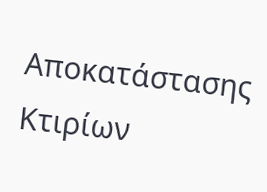Αποκατάστασης Κτιρίων